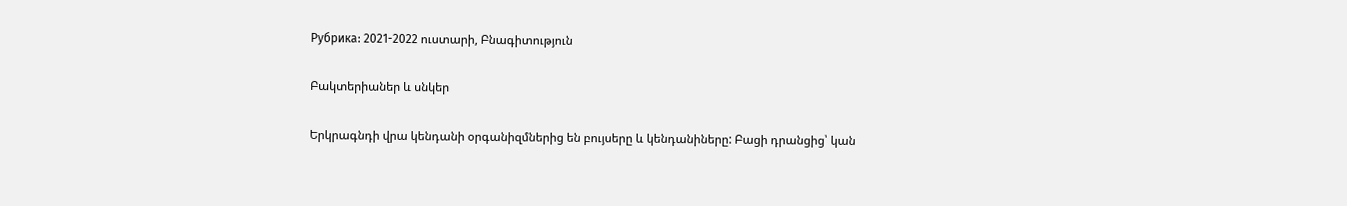Рубрика: 2021-2022 ուստարի, Բնագիտություն

Բակտերիաներ և սնկեր

Երկրագնդի վրա կենդանի օրգանիզմներից են բույսերը և կենդանիները: Բացի դրանցից՝ կան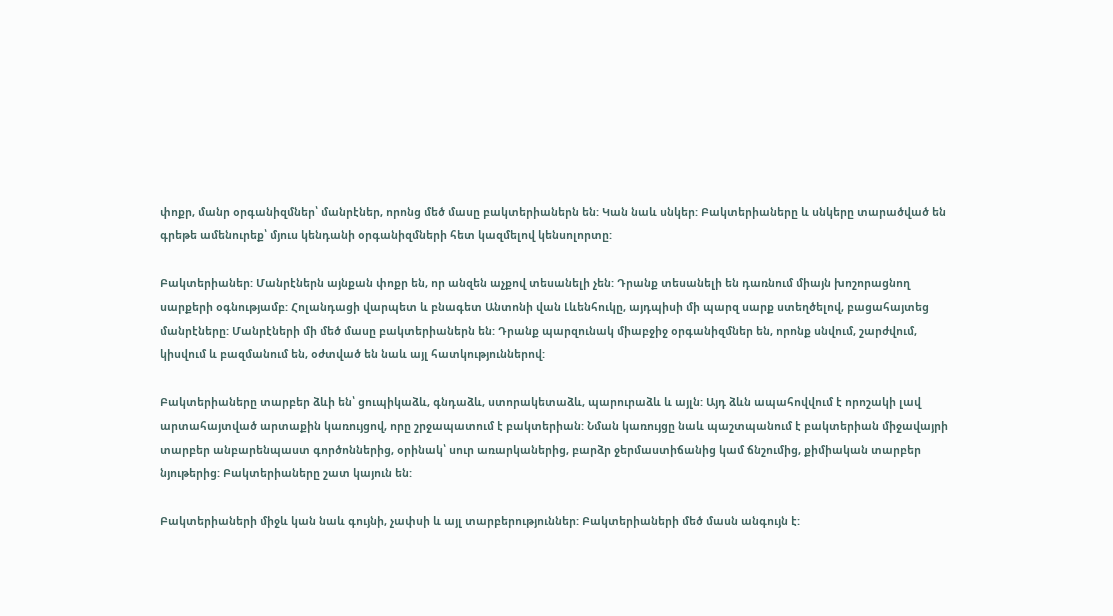փոքր, մանր օրգանիզմներ՝ մանրէներ, որոնց մեծ մասը բակտերիաներն են: Կան նաև սնկեր: Բակտերիաները և սնկերը տարածված են գրեթե ամենուրեք՝ մյուս կենդանի օրգանիզմների հետ կազմելով կենսոլորտը:

Բակտերիաներ: Մանրէներն այնքան փոքր են, որ անզեն աչքով տեսանելի չեն: Դրանք տեսանելի են դառնում միայն խոշորացնող սարքերի օգնությամբ: Հոլանդացի վարպետ և բնագետ Անտոնի վան Լևենհուկը, այդպիսի մի պարզ սարք ստեղծելով, բացահայտեց մանրէները: Մանրէների մի մեծ մասը բակտերիաներն են: Դրանք պարզունակ միաբջիջ օրգանիզմներ են, որոնք սնվում, շարժվում, կիսվում և բազմանում են, օժտված են նաև այլ հատկություններով:

Բակտերիաները տարբեր ձևի են՝ ցուպիկաձև, գնդաձև, ստորակետաձև, պարուրաձև և այլն: Այդ ձևն ապահովվում է որոշակի լավ արտահայտված արտաքին կառույցով, որը շրջապատում է բակտերիան: Նման կառույցը նաև պաշտպանում է բակտերիան միջավայրի տարբեր անբարենպաստ գործոններից, օրինակ՝ սուր առարկաներից, բարձր ջերմաստիճանից կամ ճնշումից, քիմիական տարբեր նյութերից: Բակտերիաները շատ կայուն են:

Բակտերիաների միջև կան նաև գույնի, չափսի և այլ տարբերություններ: Բակտերիաների մեծ մասն անգույն է: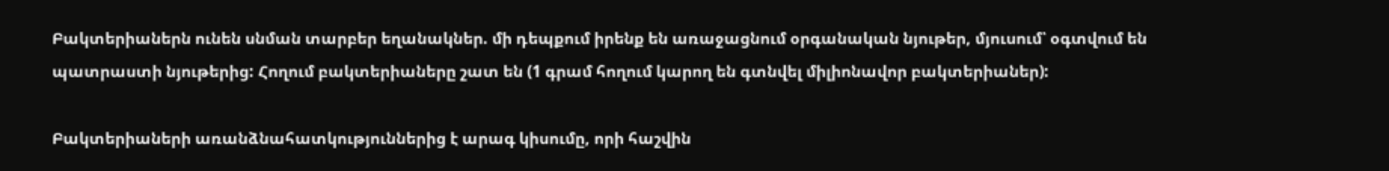Բակտերիաներն ունեն սնման տարբեր եղանակներ. մի դեպքում իրենք են առաջացնում օրգանական նյութեր, մյուսում՝ օգտվում են պատրաստի նյութերից: Հողում բակտերիաները շատ են (1 գրամ հողում կարող են գտնվել միլիոնավոր բակտերիաներ):

Բակտերիաների առանձնահատկություններից է արագ կիսումը, որի հաշվին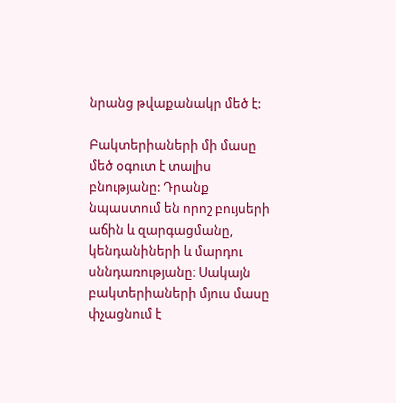նրանց թվաքանակր մեծ է:

Բակտերիաների մի մասը մեծ օգուտ է տալիս բնությանը: Դրանք նպաստում են որոշ բույսերի աճին և զարգացմանը, կենդանիների և մարդու սննդառությանը։ Սակայն բակտերիաների մյուս մասը փչացնում է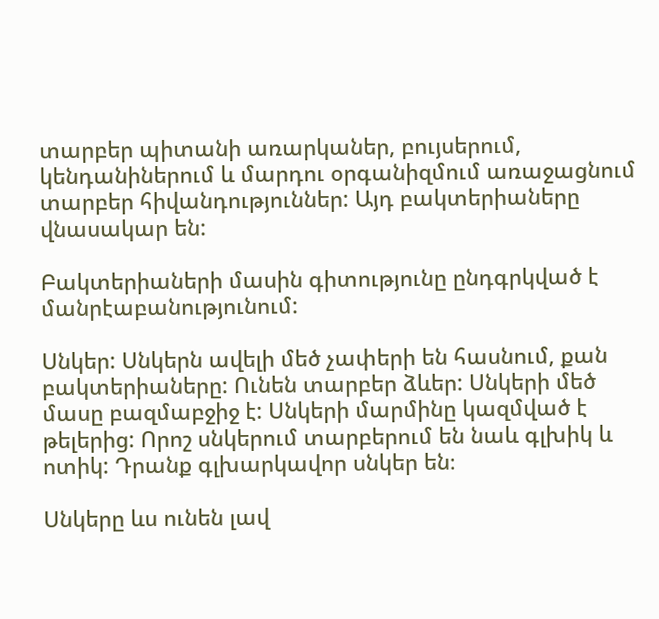տարբեր պիտանի առարկաներ, բույսերում, կենդանիներում և մարդու օրգանիզմում առաջացնում տարբեր հիվանդություններ: Այդ բակտերիաները վնասակար են:

Բակտերիաների մասին գիտությունը ընդգրկված է մանրէաբանությունում:

Սնկեր: Սնկերն ավելի մեծ չափերի են հասնում, քան բակտերիաները: Ունեն տարբեր ձևեր: Սնկերի մեծ մասը բազմաբջիջ է: Սնկերի մարմինը կազմված է թելերից: Որոշ սնկերում տարբերում են նաև գլխիկ և ոտիկ: Դրանք գլխարկավոր սնկեր են։

Սնկերը ևս ունեն լավ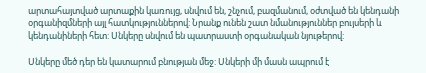արտահայտված արտաքին կառույց, սնվում են, շնչում, բազմանում, օժտված են կենդանի օրգանիզմների այլ հատկություններով: Նրանք ունեն շատ նմանություններ բույսերի և կենդանիների հետ: Սնկերը սնվում են պատրաստի օրգանական նյութերով:

Սնկերը մեծ դեր են կատարում բնության մեջ: Սնկերի մի մասն ապրում է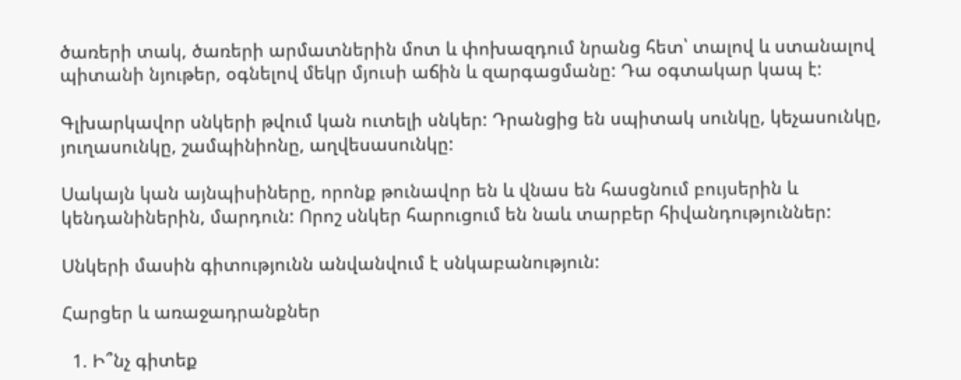ծառերի տակ, ծառերի արմատներին մոտ և փոխազդում նրանց հետ՝ տալով և ստանալով պիտանի նյութեր, օգնելով մեկր մյուսի աճին և զարգացմանը: Դա օգտակար կապ է:

Գլխարկավոր սնկերի թվում կան ուտելի սնկեր: Դրանցից են սպիտակ սունկը, կեչասունկը, յուղասունկը, շամպինիոնը, աղվեսասունկը:

Սակայն կան այնպիսիները, որոնք թունավոր են և վնաս են հասցնում բույսերին և կենդանիներին, մարդուն: Որոշ սնկեր հարուցում են նաև տարբեր հիվանդություններ:

Սնկերի մասին գիտությունն անվանվում է սնկաբանություն:

Հարցեր և առաջադրանքներ

  1. Ի՞նչ գիտեք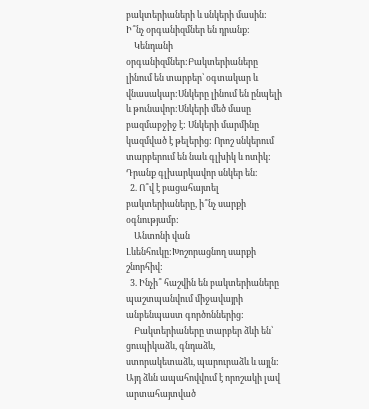բակտերիաների և սնկերի մասին: Ի՞նչ օրգանիզմներ են դրանք:
    Կենդանի օրգանիզմներ:Բակտերիաները լինում են տարբեր՝ օգտակար և վնասակար:Սնկերը լինում են ընպելի և թունավոր:Սնկերի մեծ մասը բազմաբջիջ է: Սնկերի մարմինը կազմված է թելերից: Որոշ սնկերում տարբերում են նաև գլխիկ և ոտիկ: Դրանք գլխարկավոր սնկեր են։
  2. Ո՞վ է բացահայտել բակտերիաները, ի՞նչ սարքի օգնությամբ:
    Անտոնի վան Լևենհուկը:Խոշորացնող սարքի շնորհիվ:
  3. Ինչի՞ հաշվին են բակտերիաները պաշտպանվում միջավայրի անբենպաստ գործոններից:
    Բակտերիաները տարբեր ձևի են՝ ցուպիկաձև, գնդաձև, ստորակետաձև, պարուրաձև և այլն: Այդ ձևն ապահովվում է որոշակի լավ արտահայտված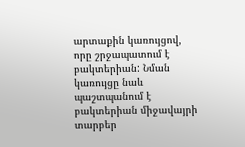արտաքին կառույցով, որը շրջապատում է բակտերիան: Նման կառույցը նաև պաշտպանում է բակտերիան միջավայրի տարբեր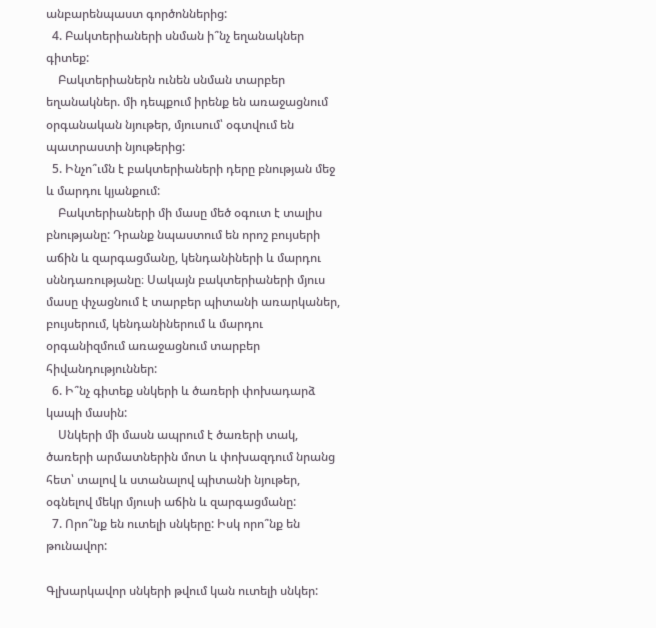անբարենպաստ գործոններից:
  4. Բակտերիաների սնման ի՞նչ եղանակներ գիտեք:
    Բակտերիաներն ունեն սնման տարբեր եղանակներ. մի դեպքում իրենք են առաջացնում օրգանական նյութեր, մյուսում՝ օգտվում են պատրաստի նյութերից:
  5. Ինչո՞ւմն է բակտերիաների դերը բնության մեջ և մարդու կյանքում:
    Բակտերիաների մի մասը մեծ օգուտ է տալիս բնությանը: Դրանք նպաստում են որոշ բույսերի աճին և զարգացմանը, կենդանիների և մարդու սննդառությանը։ Սակայն բակտերիաների մյուս մասը փչացնում է տարբեր պիտանի առարկաներ, բույսերում, կենդանիներում և մարդու օրգանիզմում առաջացնում տարբեր հիվանդություններ:
  6. Ի՞նչ գիտեք սնկերի և ծառերի փոխադարձ կապի մասին:
    Սնկերի մի մասն ապրում է ծառերի տակ, ծառերի արմատներին մոտ և փոխազդում նրանց հետ՝ տալով և ստանալով պիտանի նյութեր, օգնելով մեկր մյուսի աճին և զարգացմանը:
  7. Որո՞նք են ուտելի սնկերը: Իսկ որո՞նք են թունավոր:

Գլխարկավոր սնկերի թվում կան ուտելի սնկեր: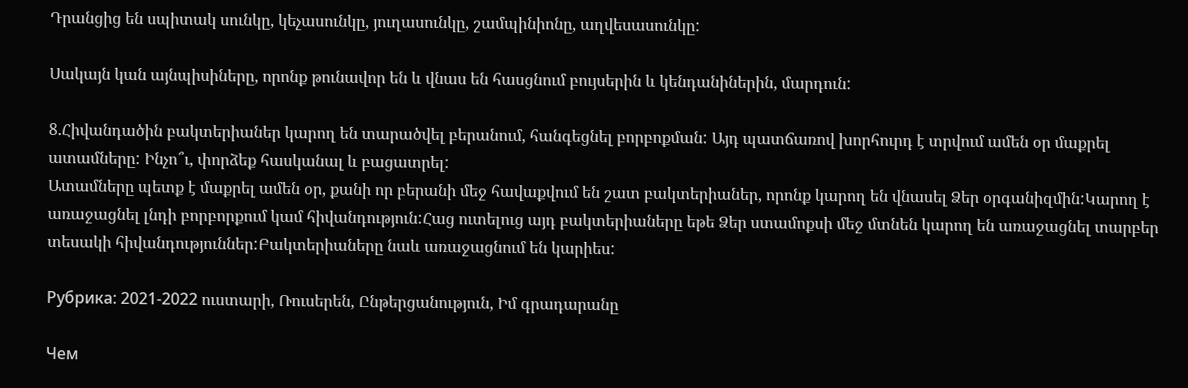Դրանցից են սպիտակ սունկը, կեչասունկը, յուղասունկը, շամպինիոնը, աղվեսասունկը:

Սակայն կան այնպիսիները, որոնք թունավոր են և վնաս են հասցնում բույսերին և կենդանիներին, մարդուն:

8.Հիվանդածին բակտերիաներ կարող են տարածվել բերանում, հանգեցնել բորբոքման: Այդ պատճառով խորհուրդ է տրվում ամեն օր մաքրել ատամները: Ինչո՞ւ, փորձեք հասկանալ և բացատրել:
Ատամները պետք է մաքրել ամեն օր, քանի որ բերանի մեջ հավաքվում են շատ բակտերիաներ, որոնք կարող են վնասել Ձեր օրգանիզմին:Կարող է առաջացնել լնդի բորբորքում կամ հիվանդություն:Հաց ուտելուց այդ բակտերիաները եթե Ձեր ստամոքսի մեջ մտնեն կարող են առաջացնել տարբեր տեսակի հիվանդություններ:Բակտերիաները նաև առաջացնում են կարիես:

Рубрика: 2021-2022 ուստարի, Ռուսերեն, Ընթերցանություն, Իմ գրադարանը

Чем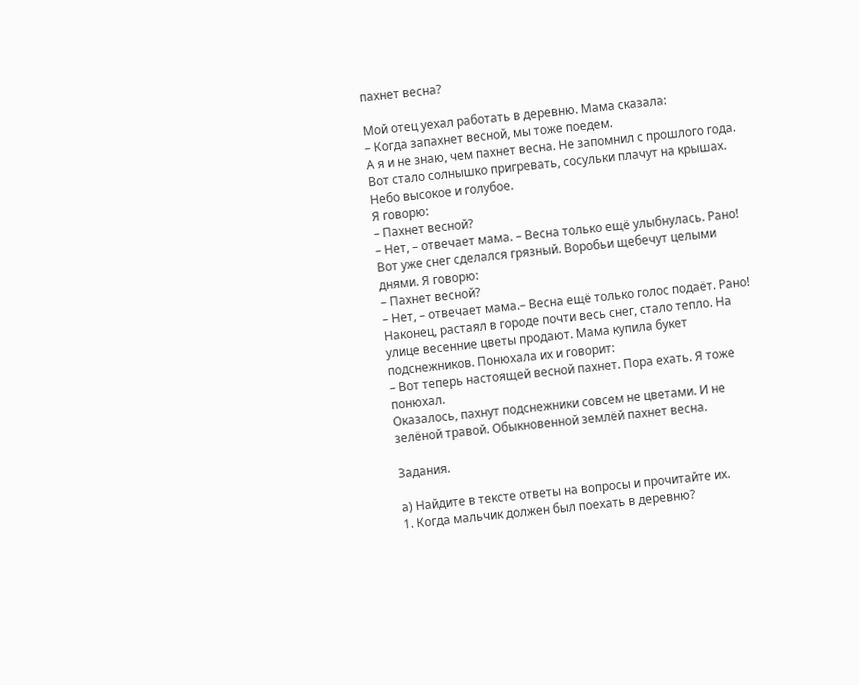пахнет весна?

Мой отец уехал работать в деревню. Мама сказала:
– Когда запахнет весной, мы тоже поедем.
А я и не знаю, чем пахнет весна. Не запомнил с прошлого года. Вот стало солнышко пригревать, сосульки плачут на крышах. Небо высокое и голубое.
Я говорю:
– Пахнет весной?
– Нет, – отвечает мама. – Весна только ещё улыбнулась. Рано!
Вот уже снег сделался грязный. Воробьи щебечут целыми днями. Я говорю:
– Пахнет весной?
– Нет, – отвечает мама.– Весна ещё только голос подаёт. Рано!
Наконец, растаял в городе почти весь снег, стало тепло. На улице весенние цветы продают. Мама купила букет подснежников. Понюхала их и говорит:
– Вот теперь настоящей весной пахнет. Пора ехать. Я тоже понюхал.
Оказалось, пахнут подснежники совсем не цветами. И не зелёной травой. Обыкновенной землёй пахнет весна.

Задания.

а) Найдите в тексте ответы на вопросы и прочитайте их.
1. Когда мальчик должен был поехать в деревню?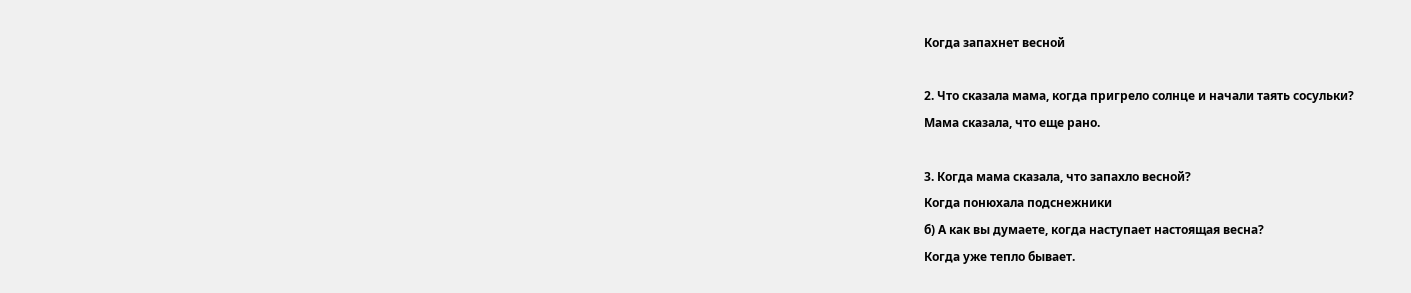Когда запахнет весной

2. Что сказала мама, когда пригрело солнце и начали таять сосульки?
Мама сказала, что еще рано.

3. Когда мама сказала, что запахло весной?
Когда понюхала подснежники
б) А как вы думаете, когда наступает настоящая весна?
Когда уже тепло бывает.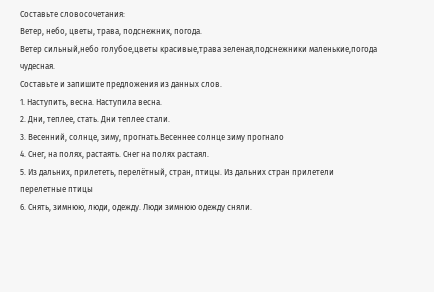Составьте словосочетания:
Ветер, небо, цветы, трава, подснежник, погода.
Ветер сильный,небо голубое,цветы красивые,трава зеленая,подснежники маленькие,погода чудесная.
Составьте и запишите предложения из данных слов.
1. Наступить, весна. Наступила весна.
2. Дни, теплее, стать. Дни теплее стали.
3. Весенний, солнце, зиму, прогнать.Весеннее солнце зиму прогнало
4. Снег, на полях, растаять. Снег на полях растаял.
5. Из дальних, прилететь, перелётный, стран, птицы. Из дальних стран прилетели перелетные птицы
6. Снять, зимнюю, люди, одежду. Люди зимнюю одежду сняли.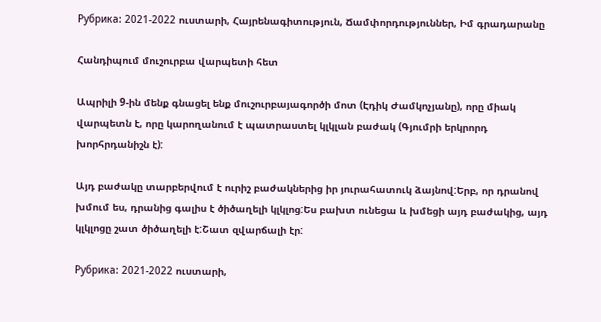Рубрика: 2021-2022 ուստարի, Հայրենագիտություն, Ճամփորդություններ, Իմ գրադարանը

Հանդիպում մուշուրբա վարպետի հետ

Ապրիլի 9-ին մենք գնացել ենք մուշուրբայագործի մոտ (Էդիկ Ժամկոչյանը), որը միակ վարպետն է, որը կարողանում է պատրաստել կլկլան բաժակ (Գյումրի երկրորդ խորհրդանիշն է):

Այդ բաժակը տարբերվում է ուրիշ բաժակներից իր յուրահատուկ ձայնով:Երբ, որ դրանով խմում ես, դրանից գալիս է ծիծաղելի կլկլոց:Ես բախտ ունեցա և խմեցի այդ բաժակից, այդ կլկլոցը շատ ծիծաղելի է:Շատ զվարճալի էր:

Рубрика: 2021-2022 ուստարի,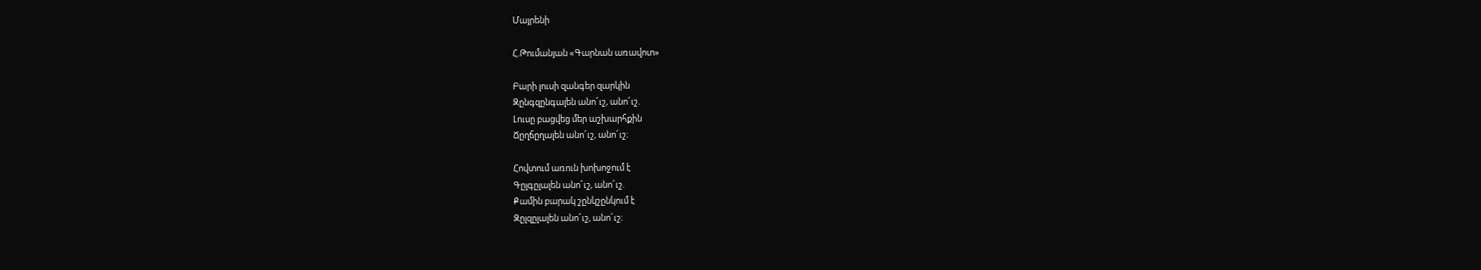Մայրենի

Հ.Թումանյան «Գարնան առավոտ»

Բարի լուսի զանգեր զարկին
Զընգզընգալեն անո՜ւշ, անո՜ւշ.
Լուսը բացվեց մեր աշխարհքին
Ճըղճըղալեն անո՜ւշ, անո՜ւշ։

Հովտում առուն խոխոջում է
Գըլգըլալեն անո՜ւշ, անո՜ւշ.
Քամին բարակ շընկշընկում է
Զըլզըլալեն անո՜ւշ, անո՜ւշ։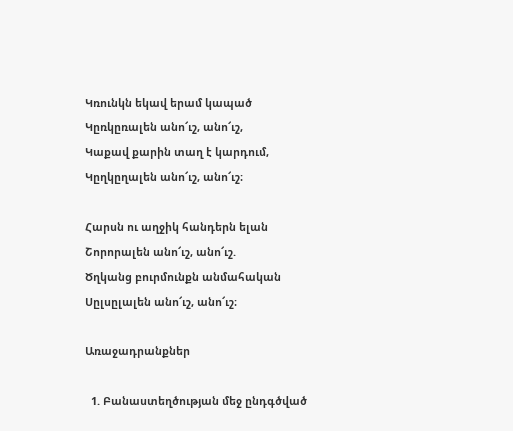Կռունկն եկավ երամ կապած
Կըռկըռալեն անո՜ւշ, անո՜ւշ,
Կաքավ քարին տաղ է կարդում,
Կըղկըղալեն անո՜ւշ, անո՜ւշ։

Հարսն ու աղջիկ հանդերն ելան
Շորորալեն անո՜ւշ, անո՜ւշ.
Ծղկանց բուրմունքն անմահական
Սըլսըլալեն անո՜ւշ, անո՜ւշ։

Առաջադրանքներ

  1. Բանաստեղծության մեջ ընդգծված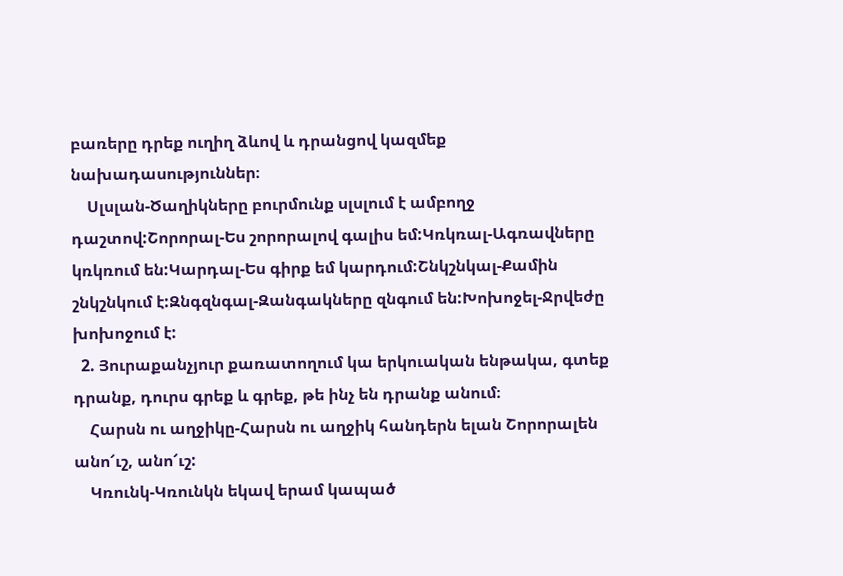բառերը դրեք ուղիղ ձևով և դրանցով կազմեք նախադասություններ։
    Սլսլան-Ծաղիկները բուրմունք սլսլում է ամբողջ դաշտով:Շորորալ-Ես շորորալով գալիս եմ:Կռկռալ-Ագռավները կռկռում են:Կարդալ-Ես գիրք եմ կարդում:Շնկշնկալ-Քամին շնկշնկում է:Զնգզնգալ-Զանգակները զնգում են:Խոխոջել-Ջրվեժը խոխոջում է:
  2. Յուրաքանչյուր քառատողում կա երկուական ենթակա, գտեք դրանք, դուրս գրեք և գրեք, թե ինչ են դրանք անում։
    Հարսն ու աղջիկը-Հարսն ու աղջիկ հանդերն ելան Շորորալեն անո՜ւշ, անո՜ւշ:
    Կռունկ-Կռունկն եկավ երամ կապած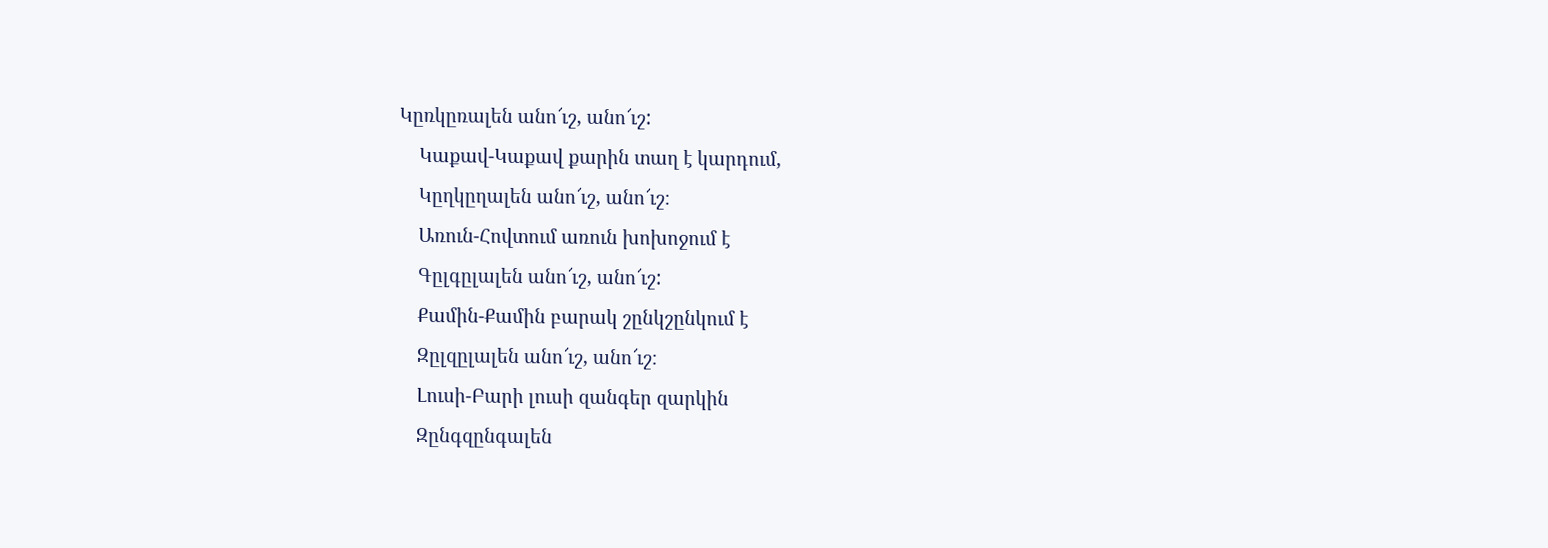Կըռկըռալեն անո՜ւշ, անո՜ւշ:
    Կաքավ-Կաքավ քարին տաղ է կարդում,
    Կըղկըղալեն անո՜ւշ, անո՜ւշ։
    Առուն-Հովտում առուն խոխոջում է
    Գըլգըլալեն անո՜ւշ, անո՜ւշ:
    Քամին-Քամին բարակ շընկշընկում է
    Զըլզըլալեն անո՜ւշ, անո՜ւշ։
    Լուսի-Բարի լուսի զանգեր զարկին
    Զընգզընգալեն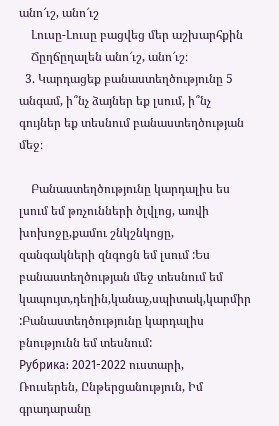անո՜ւշ, անո՜ւշ
    Լուսը-Լուսը բացվեց մեր աշխարհքին
    Ճըղճըղալեն անո՜ւշ, անո՜ւշ։
  3. Կարդացեք բանաստեղծությունը 5 անգամ, ի՞նչ ձայներ եք լսում, ի՞նչ գույներ եք տեսնում բանաստեղծության մեջ։

    Բանաստեղծությունը կարդալիս ես լսում եմ թռչունների ծլվլոց, առվի խոխոջը,քամու շնկշնկոցը, զանգակների զնգոցն եմ լսում :Ես բանաստեղծության մեջ տեսնում եմ կապույտ,դեղին,կանաչ,սպիտակ,կարմիր :Բանաստեղծությունը կարդալիս բնությունն եմ տեսնում:
Рубрика: 2021-2022 ուստարի, Ռուսերեն, Ընթերցանություն, Իմ գրադարանը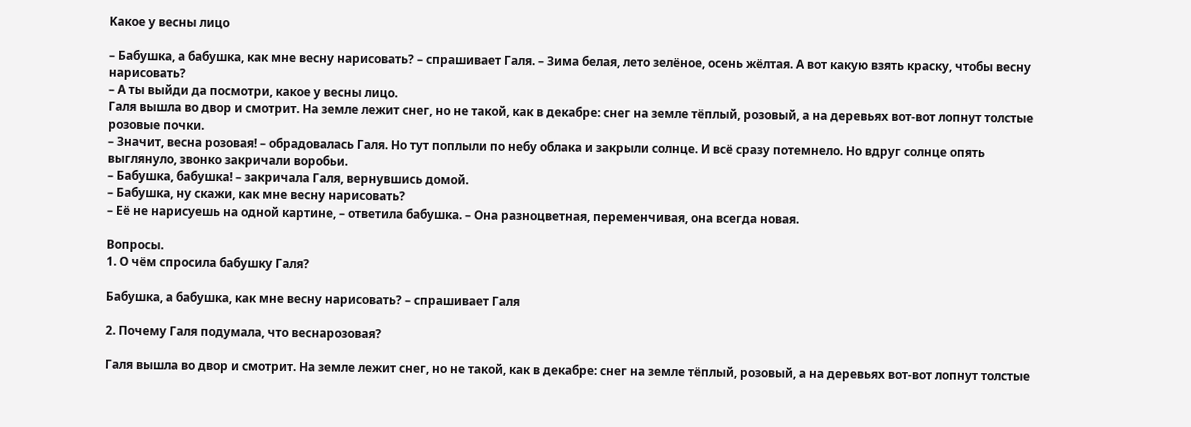Kaкое у весны лицо

– Бабушка, а бабушка, как мне весну нарисовать? – спрашивает Галя. – Зима белая, лето зелёное, осень жёлтая. А вот какую взять краску, чтобы весну нарисовать?
– А ты выйди да посмотри, какое у весны лицо.
Галя вышла во двор и смотрит. На земле лежит снег, но не такой, как в декабре: снег на земле тёплый, розовый, а на деревьях вот-вот лопнут толстые розовые почки.
– Значит, весна розовая! – обрадовалась Галя. Но тут поплыли по небу облака и закрыли солнце. И всё сразу потемнело. Но вдруг солнце опять выглянуло, звонко закричали воробьи.
– Бабушка, бабушка! – закричала Галя, вернувшись домой.
– Бабушка, ну скажи, как мне весну нарисовать?
– Её не нарисуешь на одной картине, – ответила бабушка. – Она разноцветная, переменчивая, она всегда новая.

Вопросы.
1. О чём спросила бабушку Галя?

Бабушка, а бабушка, как мне весну нарисовать? – спрашивает Галя

2. Почему Галя подумала, что веснарозовая?

Галя вышла во двор и смотрит. На земле лежит снег, но не такой, как в декабре: снег на земле тёплый, розовый, а на деревьях вот-вот лопнут толстые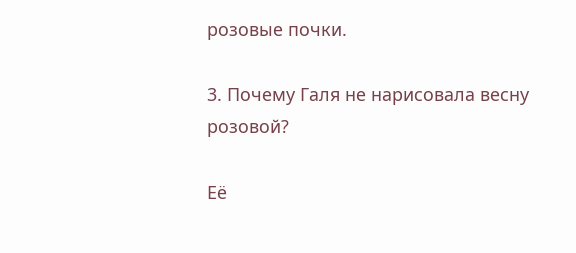розовые почки.

3. Почему Галя не нарисовала весну розовой?

Её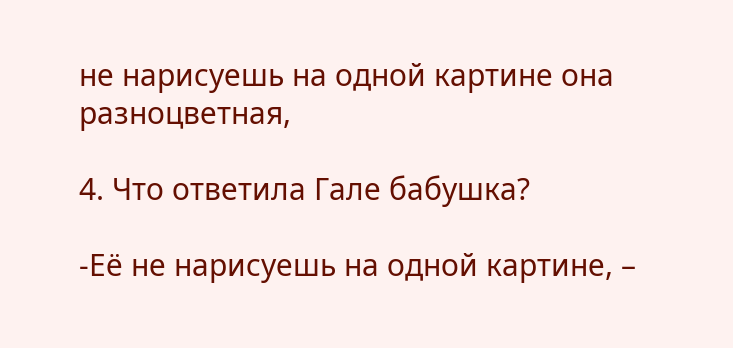не нарисуешь на одной картине она разноцветная,

4. Что ответила Гале бабушка?

-Её не нарисуешь на одной картине, –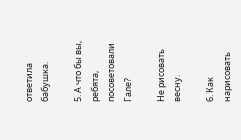ответила бабушка.

5. А что бы вы, ребята, посоветовали Гале?

Не рисовать весну.

6. Как нарисовать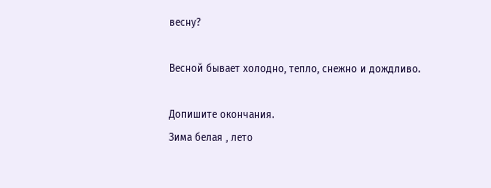весну?

Весной бывает холодно, тепло, снежно и дождливо.

Допишите окончания.
Зима белая , лето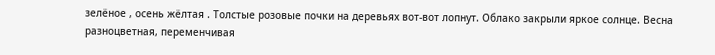зелёное , осень жёлтая . Толстые розовые почки на деревьях вот-вот лопнут. Облако закрыли яркое солнце. Весна разноцветная, переменчивая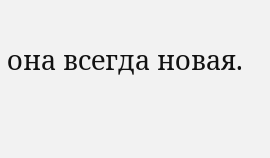она всегда новая.